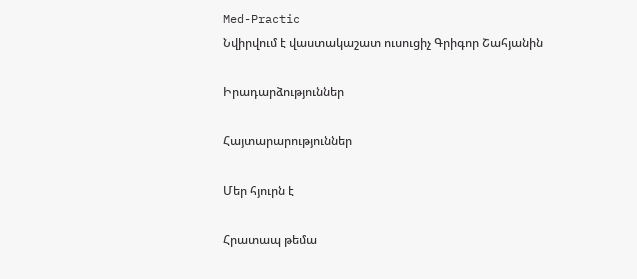Med-Practic
Նվիրվում է վաստակաշատ ուսուցիչ Գրիգոր Շահյանին

Իրադարձություններ

Հայտարարություններ

Մեր հյուրն է

Հրատապ թեմա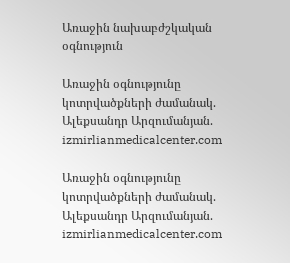Առաջին նախաբժշկական օգնություն

Առաջին օգնությունը կոտրվածքների ժամանակ. Ալեքսանդր Արզումանյան. izmirlianmedicalcenter.com

Առաջին օգնությունը կոտրվածքների ժամանակ. Ալեքսանդր Արզումանյան. izmirlianmedicalcenter.com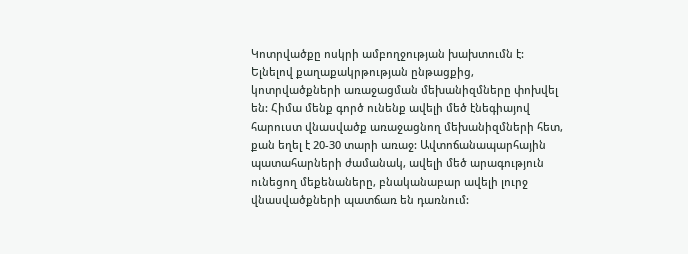Կոտրվածքը ոսկրի ամբողջության խախտումն է: Ելնելով քաղաքակրթության ընթացքից, կոտրվածքների առաջացման մեխանիզմները փոխվել են: Հիմա մենք գործ ունենք ավելի մեծ էնեգիայով հարուստ վնասվածք առաջացնող մեխանիզմների հետ, քան եղել է 20-30 տարի առաջ: Ավտոճանապարհային պատահարների ժամանակ, ավելի մեծ արագություն ունեցող մեքենաները, բնականաբար ավելի լուրջ վնասվածքների պատճառ են դառնում: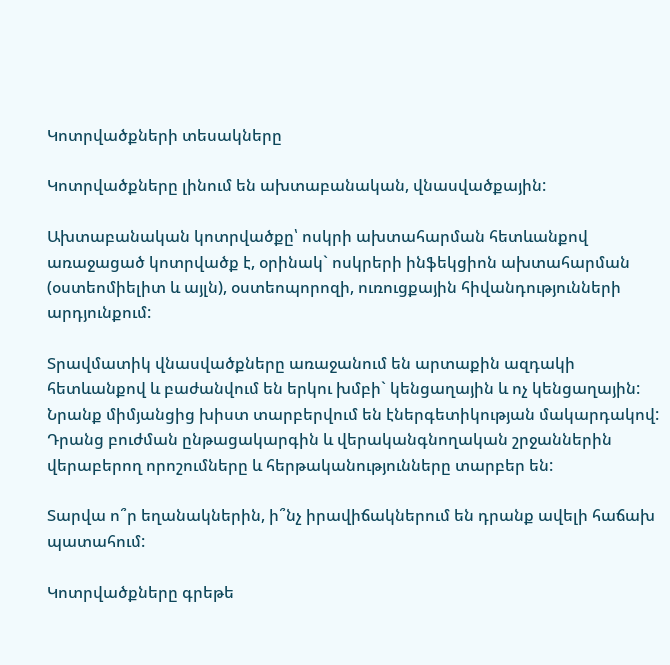Կոտրվածքների տեսակները

Կոտրվածքները լինում են ախտաբանական, վնասվածքային:

Ախտաբանական կոտրվածքը՝ ոսկրի ախտահարման հետևանքով առաջացած կոտրվածք է, օրինակ` ոսկրերի ինֆեկցիոն ախտահարման (օստեոմիելիտ և այլն), օստեոպորոզի, ուռուցքային հիվանդությունների արդյունքում:

Տրավմատիկ վնասվածքները առաջանում են արտաքին ազդակի հետևանքով և բաժանվում են երկու խմբի` կենցաղային և ոչ կենցաղային: Նրանք միմյանցից խիստ տարբերվում են էներգետիկության մակարդակով: Դրանց բուժման ընթացակարգին և վերականգնողական շրջաններին վերաբերող որոշումները և հերթականությունները տարբեր են:

Տարվա ո՞ր եղանակներին, ի՞նչ իրավիճակներում են դրանք ավելի հաճախ պատահում:

Կոտրվածքները գրեթե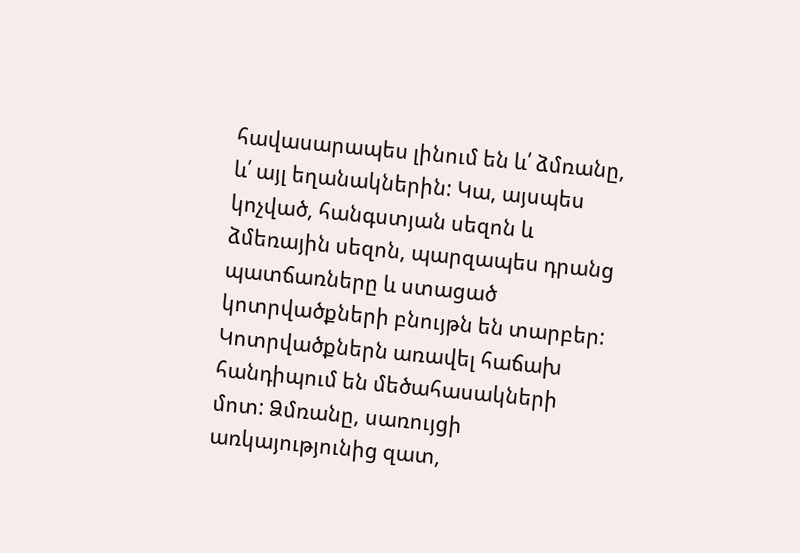հավասարապես լինում են և՛ ձմռանը, և՛ այլ եղանակներին: Կա, այսպես կոչված, հանգստյան սեզոն և ձմեռային սեզոն, պարզապես դրանց պատճառները և ստացած կոտրվածքների բնույթն են տարբեր: Կոտրվածքներն առավել հաճախ հանդիպում են մեծահասակների մոտ: Ձմռանը, սառույցի առկայությունից զատ,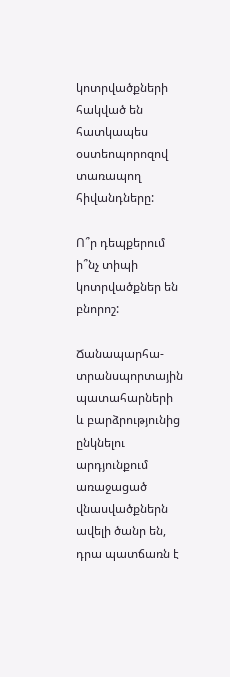կոտրվածքների հակված են հատկապես օստեոպորոզով տառապող հիվանդները:

Ո՞ր դեպքերում ի՞նչ տիպի կոտրվածքներ են բնորոշ:

Ճանապարհա-տրանսպորտային պատահարների և բարձրությունից ընկնելու արդյունքում առաջացած վնասվածքներն ավելի ծանր են, դրա պատճառն է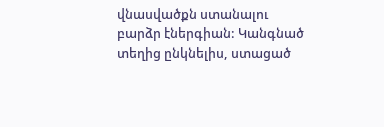վնասվածքն ստանալու բարձր էներգիան: Կանգնած տեղից ընկնելիս, ստացած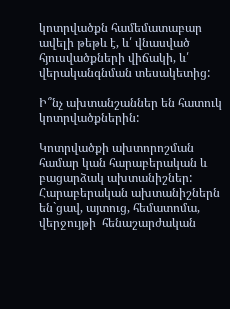կոտրվածքն համեմատաբար ավելի թեթև է, և՛ վնասված հյուսվածքների վիճակի, և՛ վերականգնման տեսակետից:

Ի՞նչ ախտանշաններ են հատուկ կոտրվածքներին:

Կոտրվածքի ախտորոշման համար կան հարաբերական և բացարձակ ախտանիշներ: Հարաբերական ախտանիշներն են`ցավ, այտուց, հեմատոմա, վերջույթի  հենաշարժական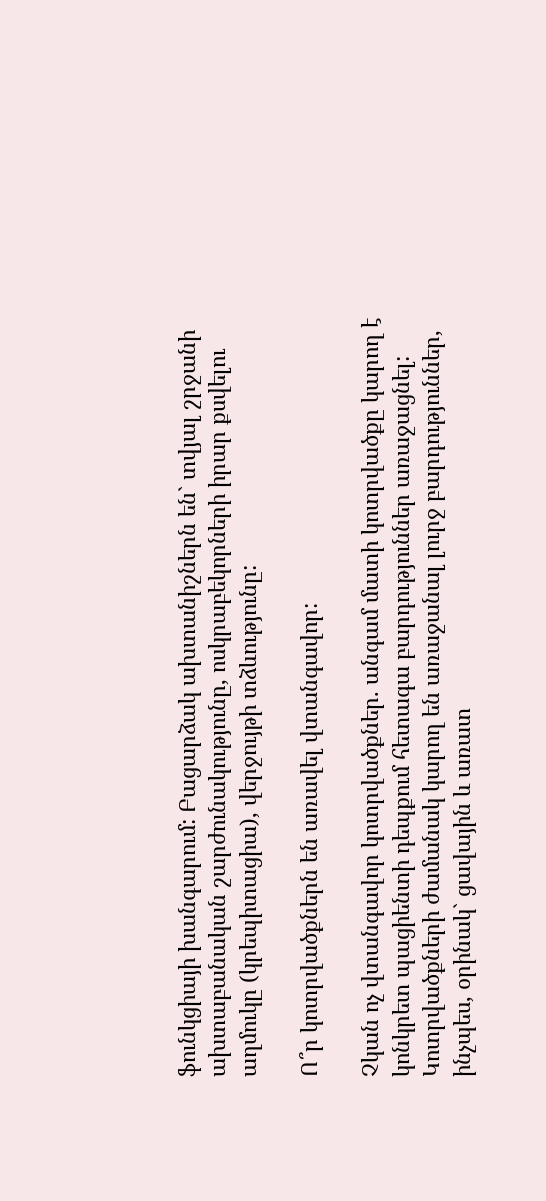ֆունկցիայի խանգարում: Բացարձակ ախտանիշներն են` տվյալ շրջանի ախտաբանական շարժունակությունը, ոսկրաբեկորների իրար քսվելու աղմուկը (կրեպիտացիա), վերջույթի տձևությունը:

Ո՞ր կոտրվածքներն են առավել վտանգավոր:

Չկան ոչ վտանգավոր կոտրվածքներ. անգամ մատի կոտրվածքը կարող է կոնկրետ պացիենտի դեպքում հետագա բարդություններ առաջացնել: Կոտրվածքների ժամանակ կարող են առաջանալ լուրջ բարդություններ, ինչպես, օրինակ` ցավային և առատ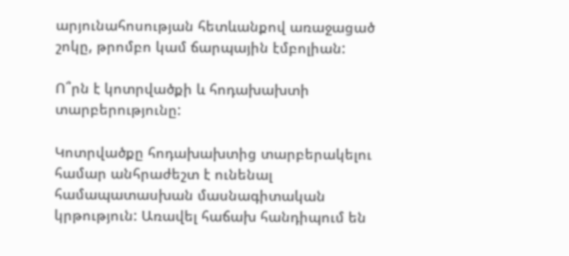արյունահոսության հետևանքով առաջացած շոկը, թրոմբո կամ ճարպային էմբոլիան:

Ո՞րն է կոտրվածքի և հոդախախտի տարբերությունը:

Կոտրվածքը հոդախախտից տարբերակելու համար անհրաժեշտ է ունենալ համապատասխան մասնագիտական կրթություն: Առավել հաճախ հանդիպում են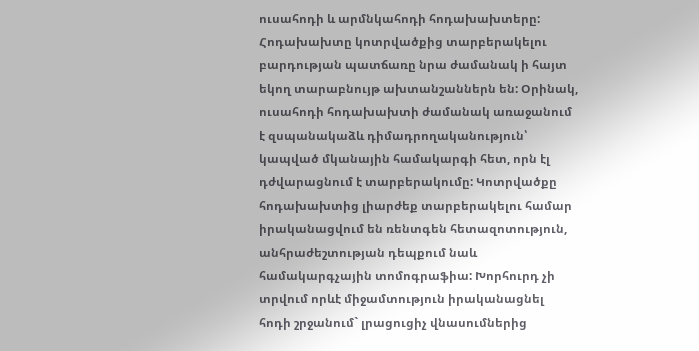ուսահոդի և արմնկահոդի հոդախախտերը: Հոդախախտը կոտրվածքից տարբերակելու բարդության պատճառը նրա ժամանակ ի հայտ եկող տարաբնույթ ախտանշաններն են: Օրինակ, ուսահոդի հոդախախտի ժամանակ առաջանում է զսպանակաձև դիմադրողականություն՝ կապված մկանային համակարգի հետ, որն էլ դժվարացնում է տարբերակումը: Կոտրվածքը հոդախախտից լիարժեք տարբերակելու համար իրականացվում են ռենտգեն հետազոտություն, անհրաժեշտության դեպքում նաև համակարգչային տոմոգրաֆիա: Խորհուրդ չի տրվում որևէ միջամտություն իրականացնել հոդի շրջանում` լրացուցիչ վնասումներից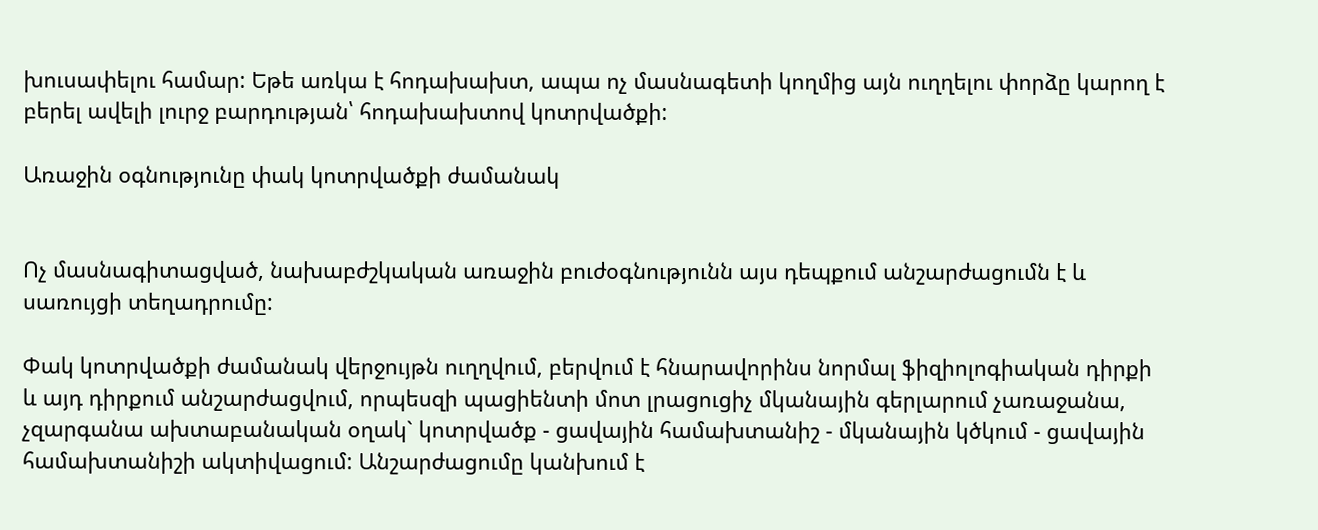խուսափելու համար: Եթե առկա է հոդախախտ, ապա ոչ մասնագետի կողմից այն ուղղելու փորձը կարող է բերել ավելի լուրջ բարդության՝ հոդախախտով կոտրվածքի:

Առաջին օգնությունը փակ կոտրվածքի ժամանակ


Ոչ մասնագիտացված, նախաբժշկական առաջին բուժօգնությունն այս դեպքում անշարժացումն է և սառույցի տեղադրումը:

Փակ կոտրվածքի ժամանակ վերջույթն ուղղվում, բերվում է հնարավորինս նորմալ ֆիզիոլոգիական դիրքի և այդ դիրքում անշարժացվում, որպեսզի պացիենտի մոտ լրացուցիչ մկանային գերլարում չառաջանա, չզարգանա ախտաբանական օղակ` կոտրվածք - ցավային համախտանիշ - մկանային կծկում - ցավային համախտանիշի ակտիվացում: Անշարժացումը կանխում է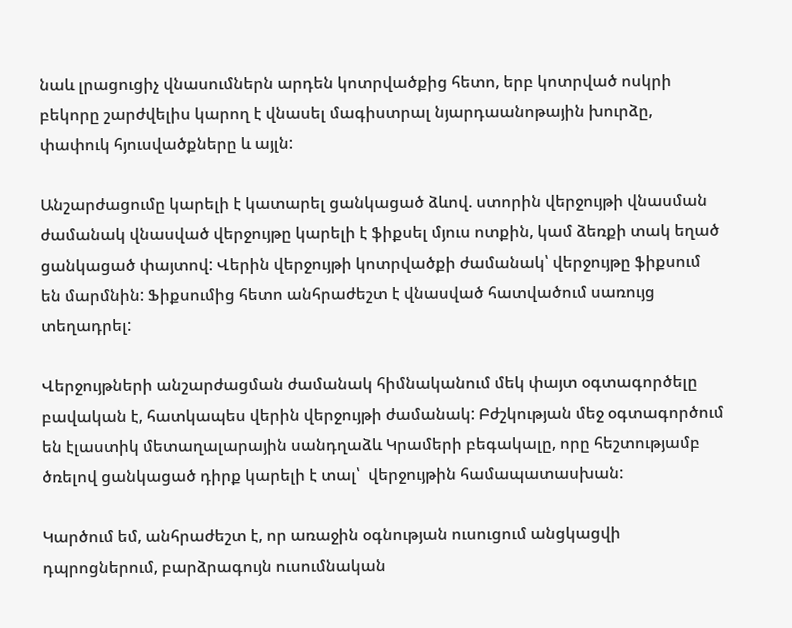նաև լրացուցիչ վնասումներն արդեն կոտրվածքից հետո, երբ կոտրված ոսկրի բեկորը շարժվելիս կարող է վնասել մագիստրալ նյարդաանոթային խուրձը, փափուկ հյուսվածքները և այլն:

Անշարժացումը կարելի է կատարել ցանկացած ձևով. ստորին վերջույթի վնասման ժամանակ վնասված վերջույթը կարելի է ֆիքսել մյուս ոտքին, կամ ձեռքի տակ եղած ցանկացած փայտով: Վերին վերջույթի կոտրվածքի ժամանակ՝ վերջույթը ֆիքսում են մարմնին: Ֆիքսումից հետո անհրաժեշտ է վնասված հատվածում սառույց տեղադրել:

Վերջույթների անշարժացման ժամանակ հիմնականում մեկ փայտ օգտագործելը բավական է, հատկապես վերին վերջույթի ժամանակ: Բժշկության մեջ օգտագործում են էլաստիկ մետաղալարային սանդղաձև Կրամերի բեգակալը, որը հեշտությամբ ծռելով ցանկացած դիրք կարելի է տալ՝  վերջույթին համապատասխան:

Կարծում եմ, անհրաժեշտ է, որ առաջին օգնության ուսուցում անցկացվի դպրոցներում, բարձրագույն ուսումնական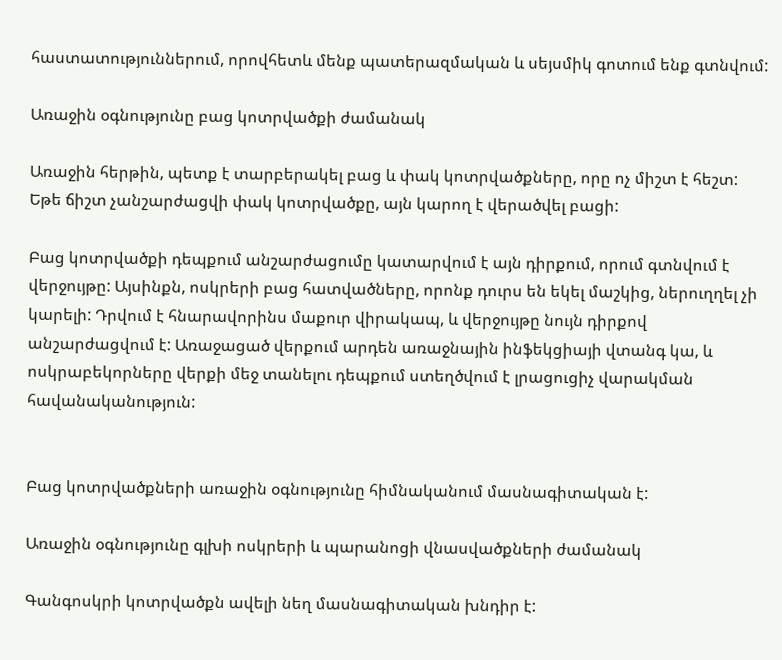հաստատություններում, որովհետև մենք պատերազմական և սեյսմիկ գոտում ենք գտնվում:

Առաջին օգնությունը բաց կոտրվածքի ժամանակ

Առաջին հերթին, պետք է տարբերակել բաց և փակ կոտրվածքները, որը ոչ միշտ է հեշտ: Եթե ճիշտ չանշարժացվի փակ կոտրվածքը, այն կարող է վերածվել բացի:

Բաց կոտրվածքի դեպքում անշարժացումը կատարվում է այն դիրքում, որում գտնվում է վերջույթը: Այսինքն, ոսկրերի բաց հատվածները, որոնք դուրս են եկել մաշկից, ներուղղել չի կարելի: Դրվում է հնարավորինս մաքուր վիրակապ, և վերջույթը նույն դիրքով անշարժացվում է: Առաջացած վերքում արդեն առաջնային ինֆեկցիայի վտանգ կա, և ոսկրաբեկորները վերքի մեջ տանելու դեպքում ստեղծվում է լրացուցիչ վարակման հավանականություն:


Բաց կոտրվածքների առաջին օգնությունը հիմնականում մասնագիտական է:

Առաջին օգնությունը գլխի ոսկրերի և պարանոցի վնասվածքների ժամանակ

Գանգոսկրի կոտրվածքն ավելի նեղ մասնագիտական խնդիր է: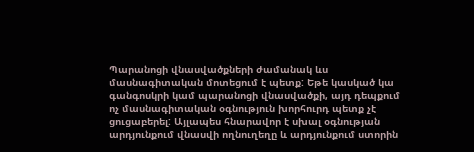Պարանոցի վնասվածքների ժամանակ ևս մասնագիտական մոտեցում է պետք: Եթե կասկած կա գանգոսկրի կամ պարանոցի վնասվածքի, այդ դեպքում ոչ մասնագիտական օգնություն խորհուրդ պետք չէ ցուցաբերել: Այլապես հնարավոր է սխալ օգնության արդյունքում վնասվի ողնուղեղը և արդյունքում ստորին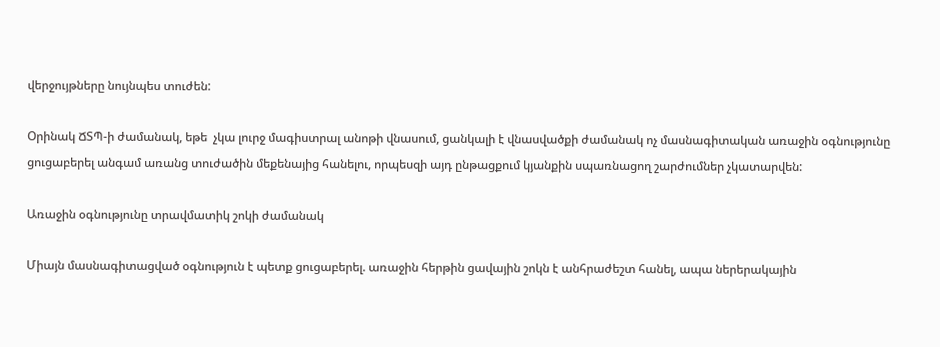վերջույթները նույնպես տուժեն:

Օրինակ ՃՏՊ-ի ժամանակ, եթե  չկա լուրջ մագիստրալ անոթի վնասում, ցանկալի է վնասվածքի ժամանակ ոչ մասնագիտական առաջին օգնությունը ցուցաբերել անգամ առանց տուժածին մեքենայից հանելու, որպեսզի այդ ընթացքում կյանքին սպառնացող շարժումներ չկատարվեն:

Առաջին օգնությունը տրավմատիկ շոկի ժամանակ

Միայն մասնագիտացված օգնություն է պետք ցուցաբերել. առաջին հերթին ցավային շոկն է անհրաժեշտ հանել, ապա ներերակային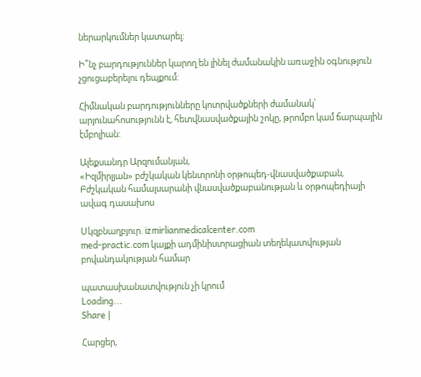ներարկումներ կատարել:

Ի՞նչ բարդություններ կարող են լինել ժամանակին առաջին օգնություն չցուցաբերելու դեպքում:

Հիմնական բարդությունները կոտրվածքների ժամանակ՝ արյունահոսությունն է, հետվնասվածքային շոկը, թրոմբո կամ ճարպային էմբոլիան:

Ալեքսանդր Արզումանյան,
«Իզմիրլյան» բժշկական կենտրոնի օրթոպեդ-վնասվածքաբան, Բժշկական համալսարանի վնասվածքաբանության և օրթոպեդիայի ավագ դասախոս

Սկզբնաղբյուր. izmirlianmedicalcenter.com
med-practic.com կայքի ադմինիստրացիան տեղեկատվության բովանդակության համար

պատասխանատվություն չի կրում
Loading...
Share |

Հարցեր,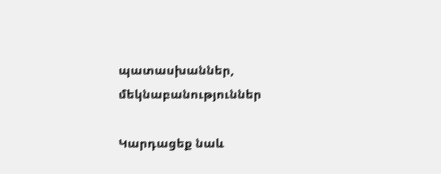պատասխաններ, մեկնաբանություններ

Կարդացեք նաև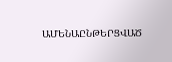ԱՄԵՆԱԸՆԹԵՐՑՎԱԾ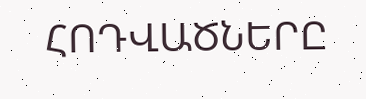ՀՈԴՎԱԾՆԵՐԸ